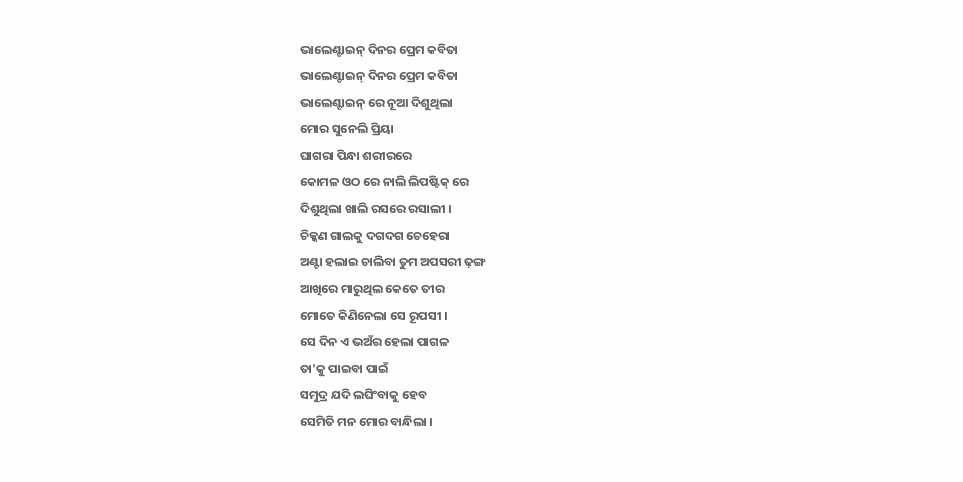ଭାଲେଣ୍ଟାଇନ୍ ଦିନର ପ୍ରେମ କବିତା
ଭାଲେଣ୍ଟାଇନ୍ ଦିନର ପ୍ରେମ କବିତା
ଭାଲେଣ୍ଟାଇନ୍ ରେ ନୂଆ ଦିଶୁଥିଲା
ମୋର ସୁନେଲି ପ୍ରିୟା
ଘାଗରା ପିନ୍ଧା ଶରୀରରେ
କୋମଳ ଓଠ ରେ ନାଲି ଲିପଷ୍ଟିକ୍ ରେ
ଦିଶୁଥିଲା ଖାଲି ରସରେ ରସାଲୀ ।
ଚିକ୍କଣ ଗାଲକୁ ଦଗଦଗ ଚେହେରା
ଅଣ୍ଟା ହଲାଇ ଚାଲିବା ତୁମ ଅପସରୀ ଢ଼ଙ୍ଗ
ଆଖିରେ ମାରୁଥିଲ କେତେ ତୀର
ମୋତେ କିଣିନେଲା ସେ ରୂପସୀ ।
ସେ ଦିନ ଏ ଭଅଁର ହେଲା ପାଗଳ
ତା'କୁ ପାଇବା ପାଇଁ
ସମୁଦ୍ର ଯଦି ଲଘିଂବାକୁ ହେବ
ସେମିତି ମନ ମୋର ବାନ୍ଧିଲା ।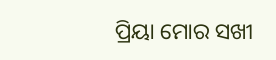ପ୍ରିୟା ମୋର ସଖୀ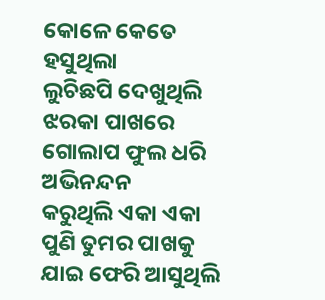କୋଳେ କେତେ ହସୁଥିଲା
ଲୁଚିଛପି ଦେଖୁଥିଲି ଝରକା ପାଖରେ
ଗୋଲାପ ଫୁଲ ଧରି ଅଭିନନ୍ଦନ
କରୁଥିଲି ଏକା ଏକା
ପୁଣି ତୁମର ପାଖକୁ ଯାଇ ଫେରି ଆସୁଥିଲି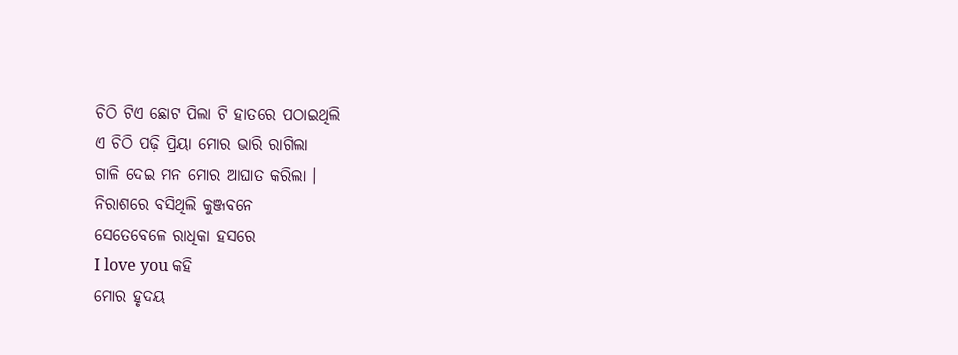ଚିଠି ଟିଏ ଛୋଟ ପିଲା ଟି ହାତରେ ପଠାଇଥିଲି
ଏ ଚିଠି ପଢ଼ି ପ୍ରିୟା ମୋର ଭାରି ରାଗିଲା
ଗାଳି ଦେଇ ମନ ମୋର ଆଘାତ କରିଲା ।
ନିରାଶରେ ବସିଥିଲି କୁଞ୍ଜବନେ
ସେତେବେଳେ ରାଧିକା ହସରେ
I love you କହି
ମୋର ହୃଦୟ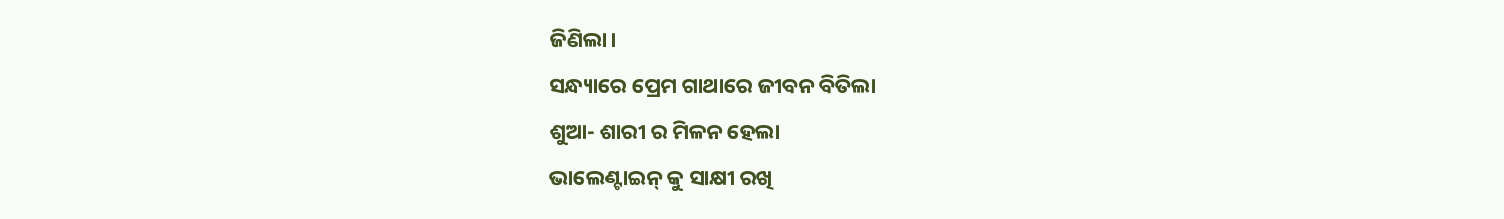ଜିଣିଲା।
ସନ୍ଧ୍ୟାରେ ପ୍ରେମ ଗାଥାରେ ଜୀବନ ବିତିଲା
ଶୁଆ- ଶାରୀ ର ମିଳନ ହେଲା
ଭାଲେଣ୍ଟାଇନ୍ କୁ ସାକ୍ଷୀ ରଖି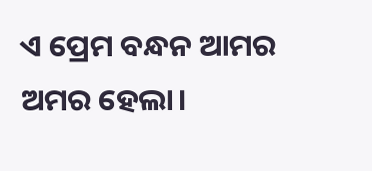ଏ ପ୍ରେମ ବନ୍ଧନ ଆମର ଅମର ହେଲା।